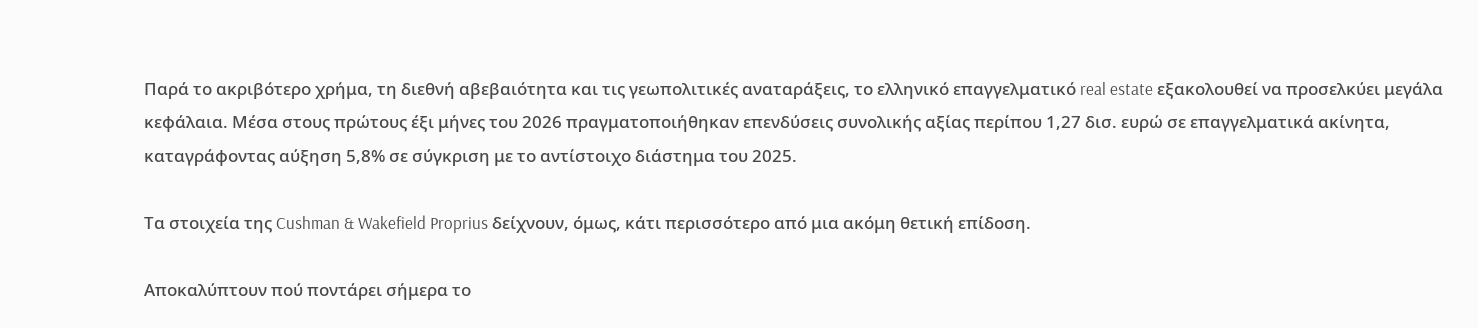Παρά το ακριβότερο χρήμα, τη διεθνή αβεβαιότητα και τις γεωπολιτικές αναταράξεις, το ελληνικό επαγγελματικό real estate εξακολουθεί να προσελκύει μεγάλα κεφάλαια. Μέσα στους πρώτους έξι μήνες του 2026 πραγματοποιήθηκαν επενδύσεις συνολικής αξίας περίπου 1,27 δισ. ευρώ σε επαγγελματικά ακίνητα, καταγράφοντας αύξηση 5,8% σε σύγκριση με το αντίστοιχο διάστημα του 2025.

Τα στοιχεία της Cushman & Wakefield Proprius δείχνουν, όμως, κάτι περισσότερο από μια ακόμη θετική επίδοση.

Αποκαλύπτουν πού ποντάρει σήμερα το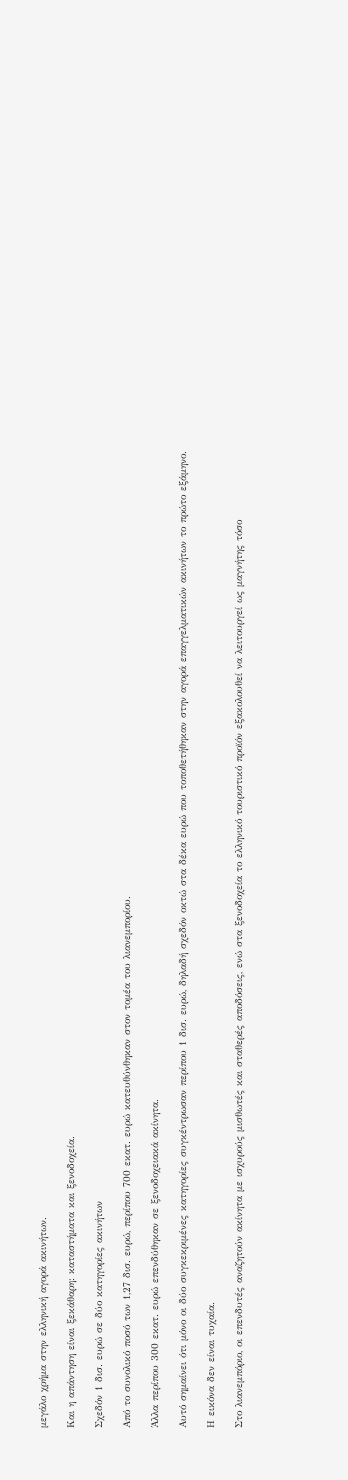μεγάλο χρήμα στην ελληνική αγορά ακινήτων.

Και η απάντηση είναι ξεκάθαρη: καταστήματα και ξενοδοχεία.

Σχεδόν 1 δισ. ευρώ σε δύο κατηγορίες ακινήτων

Από το συνολικό ποσό των 1,27 δισ. ευρώ, περίπου 700 εκατ. ευρώ κατευθύνθηκαν στον τομέα του λιανεμπορίου.

Άλλα περίπου 300 εκατ. ευρώ επενδύθηκαν σε ξενοδοχειακά ακίνητα.

Αυτό σημαίνει ότι μόνο οι δύο συγκεκριμένες κατηγορίες συγκέντρωσαν περίπου 1 δισ. ευρώ, δηλαδή σχεδόν οκτώ στα δέκα ευρώ που τοποθετήθηκαν στην αγορά επαγγελματικών ακινήτων το πρώτο εξάμηνο.

Η εικόνα δεν είναι τυχαία.

Στο λιανεμπόριο, οι επενδυτές αναζητούν ακίνητα με ισχυρούς μισθωτές και σταθερές αποδόσεις, ενώ στα ξενοδοχεία το ελληνικό τουριστικό προϊόν εξακολουθεί να λειτουργεί ως μαγνήτης τόσο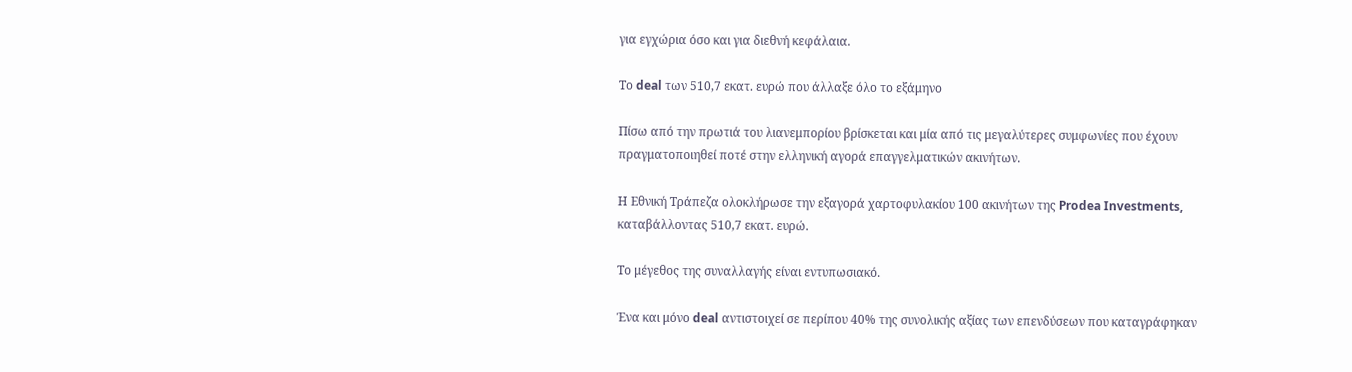για εγχώρια όσο και για διεθνή κεφάλαια.

Το deal των 510,7 εκατ. ευρώ που άλλαξε όλο το εξάμηνο

Πίσω από την πρωτιά του λιανεμπορίου βρίσκεται και μία από τις μεγαλύτερες συμφωνίες που έχουν πραγματοποιηθεί ποτέ στην ελληνική αγορά επαγγελματικών ακινήτων.

Η Εθνική Τράπεζα ολοκλήρωσε την εξαγορά χαρτοφυλακίου 100 ακινήτων της Prodea Investments, καταβάλλοντας 510,7 εκατ. ευρώ.

Το μέγεθος της συναλλαγής είναι εντυπωσιακό.

Ένα και μόνο deal αντιστοιχεί σε περίπου 40% της συνολικής αξίας των επενδύσεων που καταγράφηκαν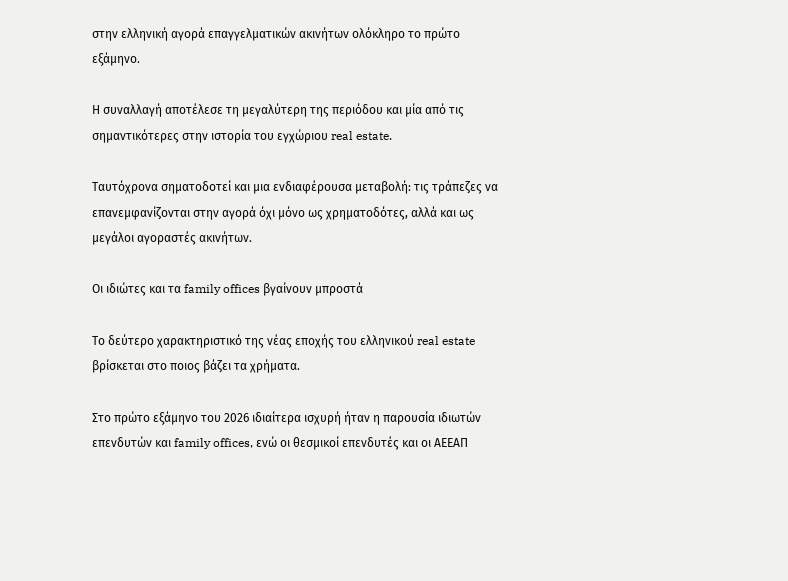στην ελληνική αγορά επαγγελματικών ακινήτων ολόκληρο το πρώτο εξάμηνο.

Η συναλλαγή αποτέλεσε τη μεγαλύτερη της περιόδου και μία από τις σημαντικότερες στην ιστορία του εγχώριου real estate.

Ταυτόχρονα σηματοδοτεί και μια ενδιαφέρουσα μεταβολή: τις τράπεζες να επανεμφανίζονται στην αγορά όχι μόνο ως χρηματοδότες, αλλά και ως μεγάλοι αγοραστές ακινήτων.

Οι ιδιώτες και τα family offices βγαίνουν μπροστά

Το δεύτερο χαρακτηριστικό της νέας εποχής του ελληνικού real estate βρίσκεται στο ποιος βάζει τα χρήματα.

Στο πρώτο εξάμηνο του 2026 ιδιαίτερα ισχυρή ήταν η παρουσία ιδιωτών επενδυτών και family offices, ενώ οι θεσμικοί επενδυτές και οι ΑΕΕΑΠ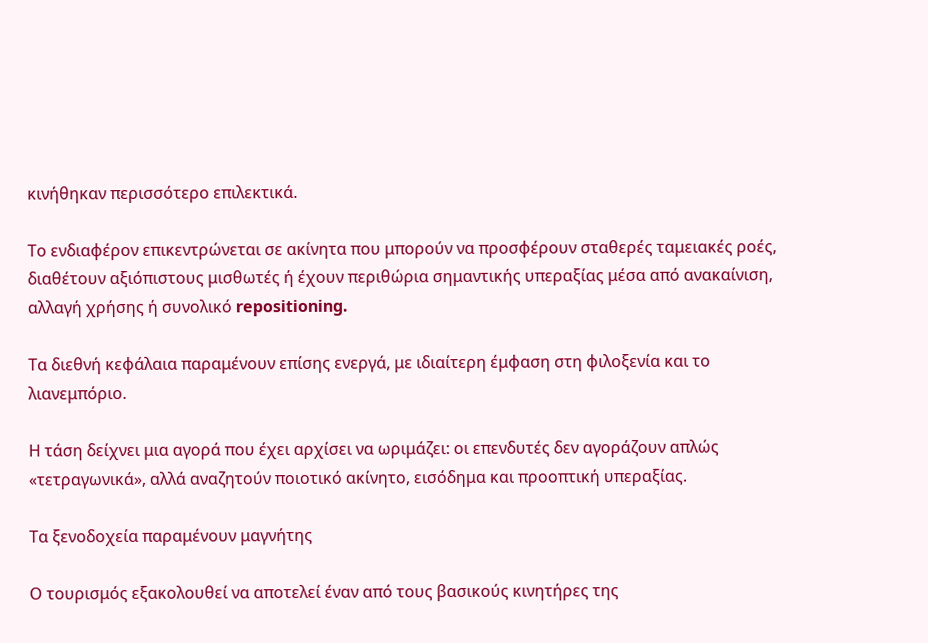κινήθηκαν περισσότερο επιλεκτικά.

Το ενδιαφέρον επικεντρώνεται σε ακίνητα που μπορούν να προσφέρουν σταθερές ταμειακές ροές, διαθέτουν αξιόπιστους μισθωτές ή έχουν περιθώρια σημαντικής υπεραξίας μέσα από ανακαίνιση, αλλαγή χρήσης ή συνολικό repositioning.

Τα διεθνή κεφάλαια παραμένουν επίσης ενεργά, με ιδιαίτερη έμφαση στη φιλοξενία και το λιανεμπόριο.

Η τάση δείχνει μια αγορά που έχει αρχίσει να ωριμάζει: οι επενδυτές δεν αγοράζουν απλώς «τετραγωνικά», αλλά αναζητούν ποιοτικό ακίνητο, εισόδημα και προοπτική υπεραξίας.

Τα ξενοδοχεία παραμένουν μαγνήτης

Ο τουρισμός εξακολουθεί να αποτελεί έναν από τους βασικούς κινητήρες της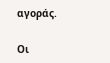αγοράς.

Οι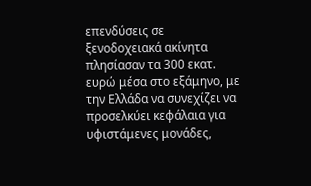επενδύσεις σε ξενοδοχειακά ακίνητα πλησίασαν τα 300 εκατ. ευρώ μέσα στο εξάμηνο, με την Ελλάδα να συνεχίζει να προσελκύει κεφάλαια για υφιστάμενες μονάδες,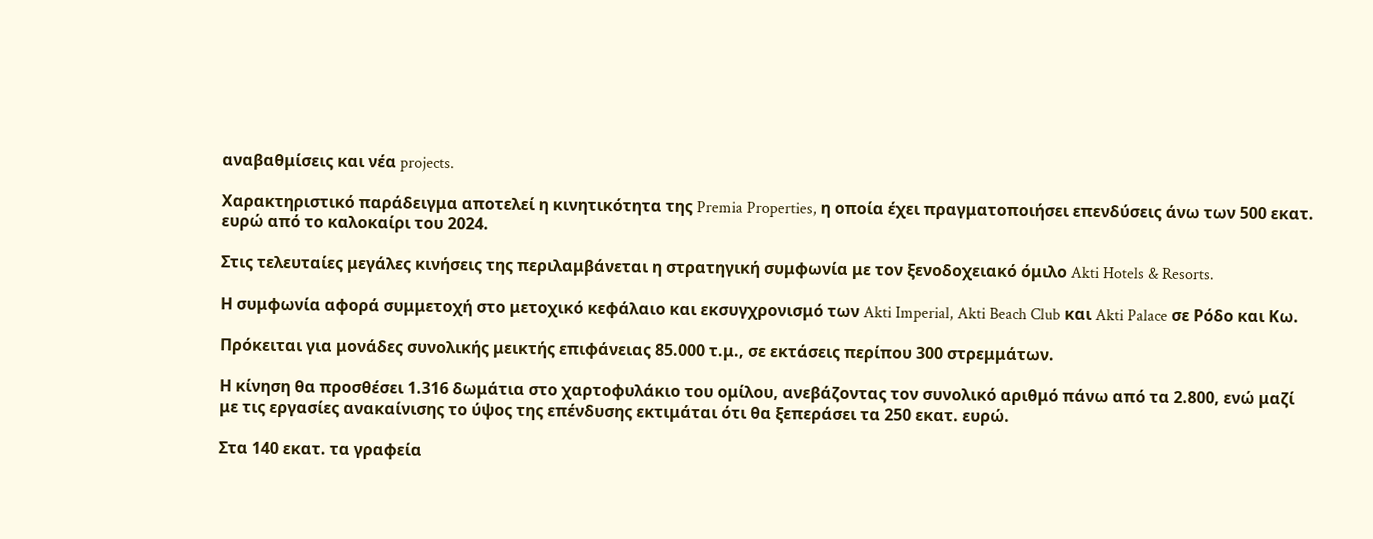αναβαθμίσεις και νέα projects.

Χαρακτηριστικό παράδειγμα αποτελεί η κινητικότητα της Premia Properties, η οποία έχει πραγματοποιήσει επενδύσεις άνω των 500 εκατ. ευρώ από το καλοκαίρι του 2024.

Στις τελευταίες μεγάλες κινήσεις της περιλαμβάνεται η στρατηγική συμφωνία με τον ξενοδοχειακό όμιλο Akti Hotels & Resorts.

Η συμφωνία αφορά συμμετοχή στο μετοχικό κεφάλαιο και εκσυγχρονισμό των Akti Imperial, Akti Beach Club και Akti Palace σε Ρόδο και Κω.

Πρόκειται για μονάδες συνολικής μεικτής επιφάνειας 85.000 τ.μ., σε εκτάσεις περίπου 300 στρεμμάτων.

Η κίνηση θα προσθέσει 1.316 δωμάτια στο χαρτοφυλάκιο του ομίλου, ανεβάζοντας τον συνολικό αριθμό πάνω από τα 2.800, ενώ μαζί με τις εργασίες ανακαίνισης το ύψος της επένδυσης εκτιμάται ότι θα ξεπεράσει τα 250 εκατ. ευρώ.

Στα 140 εκατ. τα γραφεία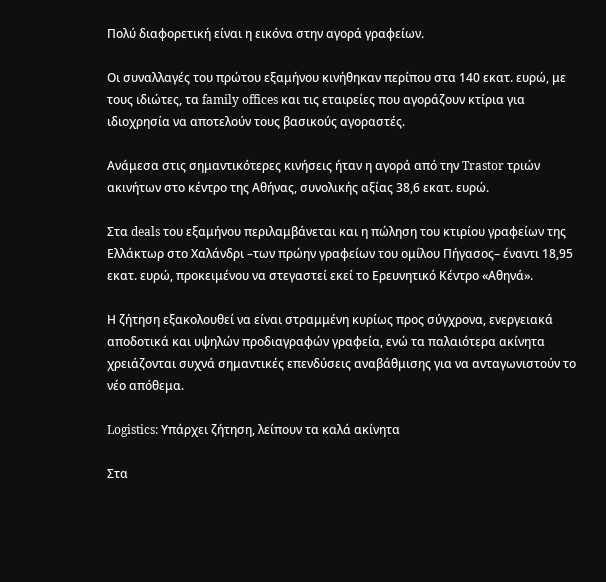Πολύ διαφορετική είναι η εικόνα στην αγορά γραφείων.

Οι συναλλαγές του πρώτου εξαμήνου κινήθηκαν περίπου στα 140 εκατ. ευρώ, με τους ιδιώτες, τα family offices και τις εταιρείες που αγοράζουν κτίρια για ιδιοχρησία να αποτελούν τους βασικούς αγοραστές.

Ανάμεσα στις σημαντικότερες κινήσεις ήταν η αγορά από την Trastor τριών ακινήτων στο κέντρο της Αθήνας, συνολικής αξίας 38,6 εκατ. ευρώ.

Στα deals του εξαμήνου περιλαμβάνεται και η πώληση του κτιρίου γραφείων της Ελλάκτωρ στο Χαλάνδρι –των πρώην γραφείων του ομίλου Πήγασος– έναντι 18,95 εκατ. ευρώ, προκειμένου να στεγαστεί εκεί το Ερευνητικό Κέντρο «Αθηνά».

Η ζήτηση εξακολουθεί να είναι στραμμένη κυρίως προς σύγχρονα, ενεργειακά αποδοτικά και υψηλών προδιαγραφών γραφεία, ενώ τα παλαιότερα ακίνητα χρειάζονται συχνά σημαντικές επενδύσεις αναβάθμισης για να ανταγωνιστούν το νέο απόθεμα.

Logistics: Υπάρχει ζήτηση, λείπουν τα καλά ακίνητα

Στα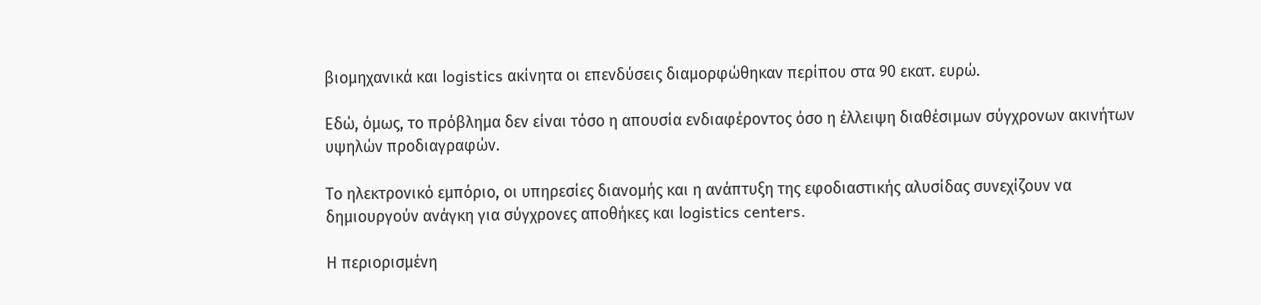βιομηχανικά και logistics ακίνητα οι επενδύσεις διαμορφώθηκαν περίπου στα 90 εκατ. ευρώ.

Εδώ, όμως, το πρόβλημα δεν είναι τόσο η απουσία ενδιαφέροντος όσο η έλλειψη διαθέσιμων σύγχρονων ακινήτων υψηλών προδιαγραφών.

Το ηλεκτρονικό εμπόριο, οι υπηρεσίες διανομής και η ανάπτυξη της εφοδιαστικής αλυσίδας συνεχίζουν να δημιουργούν ανάγκη για σύγχρονες αποθήκες και logistics centers.

Η περιορισμένη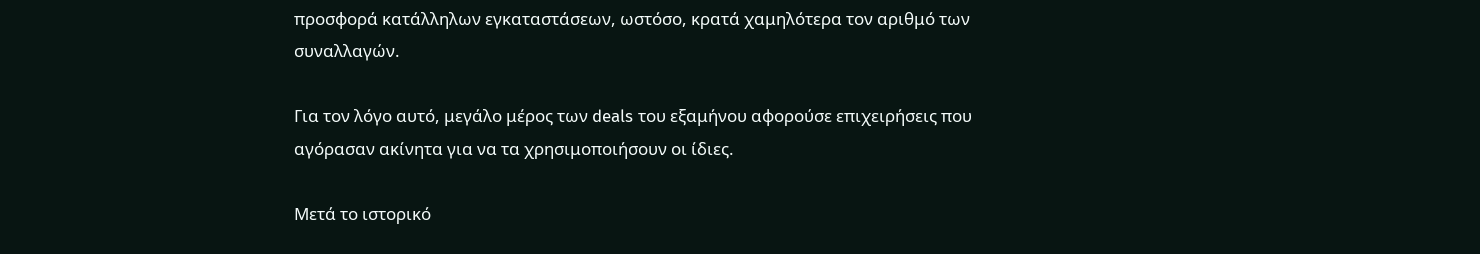προσφορά κατάλληλων εγκαταστάσεων, ωστόσο, κρατά χαμηλότερα τον αριθμό των συναλλαγών.

Για τον λόγο αυτό, μεγάλο μέρος των deals του εξαμήνου αφορούσε επιχειρήσεις που αγόρασαν ακίνητα για να τα χρησιμοποιήσουν οι ίδιες.

Μετά το ιστορικό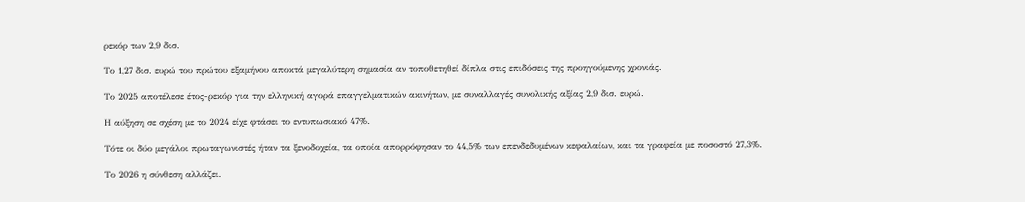ρεκόρ των 2,9 δισ.

Το 1,27 δισ. ευρώ του πρώτου εξαμήνου αποκτά μεγαλύτερη σημασία αν τοποθετηθεί δίπλα στις επιδόσεις της προηγούμενης χρονιάς.

Το 2025 αποτέλεσε έτος-ρεκόρ για την ελληνική αγορά επαγγελματικών ακινήτων, με συναλλαγές συνολικής αξίας 2,9 δισ. ευρώ.

Η αύξηση σε σχέση με το 2024 είχε φτάσει το εντυπωσιακό 47%.

Τότε οι δύο μεγάλοι πρωταγωνιστές ήταν τα ξενοδοχεία, τα οποία απορρόφησαν το 44,5% των επενδεδυμένων κεφαλαίων, και τα γραφεία με ποσοστό 27,3%.

Το 2026 η σύνθεση αλλάζει.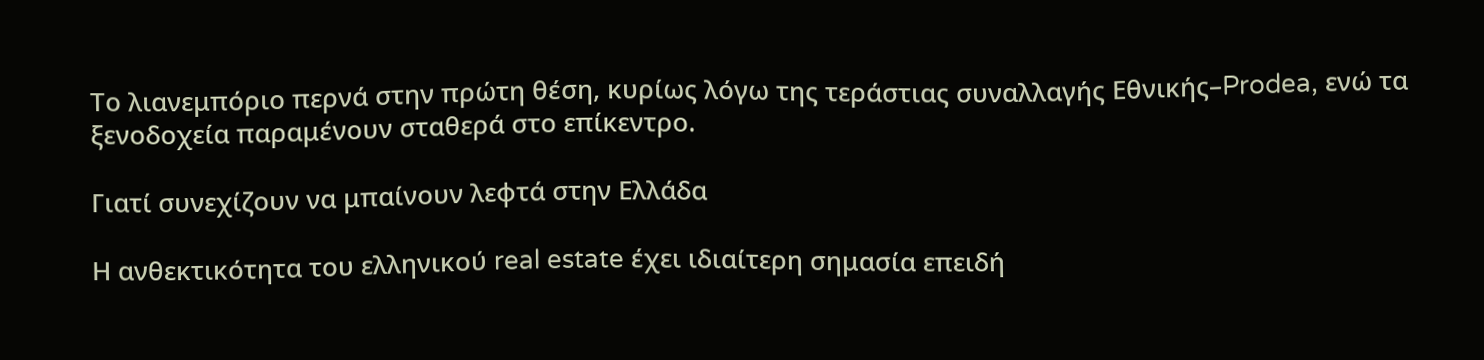Το λιανεμπόριο περνά στην πρώτη θέση, κυρίως λόγω της τεράστιας συναλλαγής Εθνικής–Prodea, ενώ τα ξενοδοχεία παραμένουν σταθερά στο επίκεντρο.

Γιατί συνεχίζουν να μπαίνουν λεφτά στην Ελλάδα

Η ανθεκτικότητα του ελληνικού real estate έχει ιδιαίτερη σημασία επειδή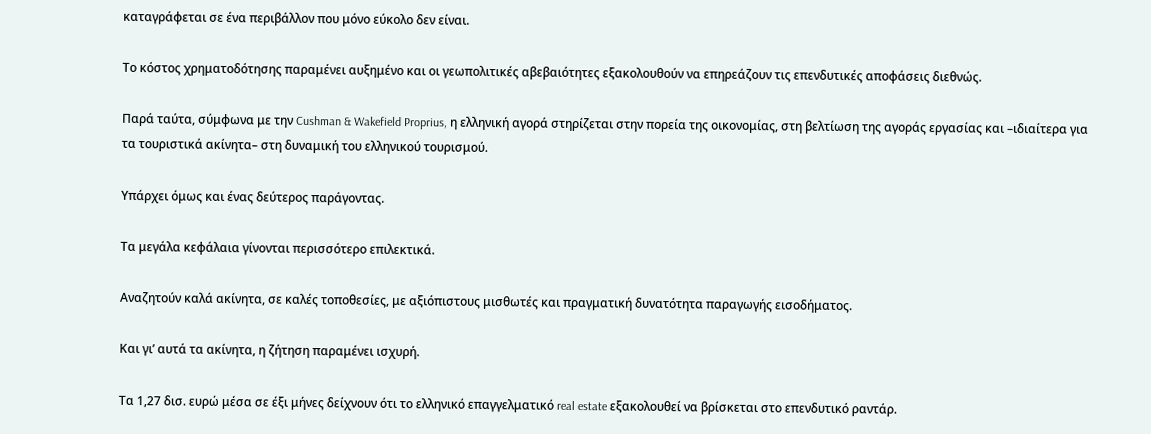καταγράφεται σε ένα περιβάλλον που μόνο εύκολο δεν είναι.

Το κόστος χρηματοδότησης παραμένει αυξημένο και οι γεωπολιτικές αβεβαιότητες εξακολουθούν να επηρεάζουν τις επενδυτικές αποφάσεις διεθνώς.

Παρά ταύτα, σύμφωνα με την Cushman & Wakefield Proprius, η ελληνική αγορά στηρίζεται στην πορεία της οικονομίας, στη βελτίωση της αγοράς εργασίας και –ιδιαίτερα για τα τουριστικά ακίνητα– στη δυναμική του ελληνικού τουρισμού.

Υπάρχει όμως και ένας δεύτερος παράγοντας.

Τα μεγάλα κεφάλαια γίνονται περισσότερο επιλεκτικά.

Αναζητούν καλά ακίνητα, σε καλές τοποθεσίες, με αξιόπιστους μισθωτές και πραγματική δυνατότητα παραγωγής εισοδήματος.

Και γι’ αυτά τα ακίνητα, η ζήτηση παραμένει ισχυρή.

Τα 1,27 δισ. ευρώ μέσα σε έξι μήνες δείχνουν ότι το ελληνικό επαγγελματικό real estate εξακολουθεί να βρίσκεται στο επενδυτικό ραντάρ.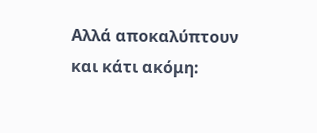Αλλά αποκαλύπτουν και κάτι ακόμη: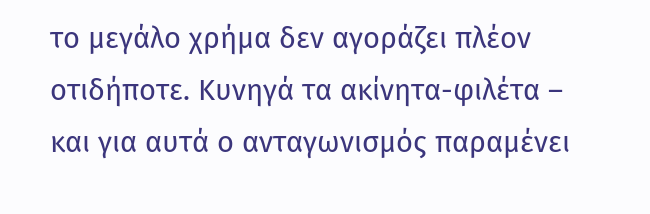το μεγάλο χρήμα δεν αγοράζει πλέον οτιδήποτε. Κυνηγά τα ακίνητα-φιλέτα – και για αυτά ο ανταγωνισμός παραμένει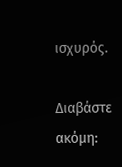ισχυρός.

Διαβάστε ακόμη: